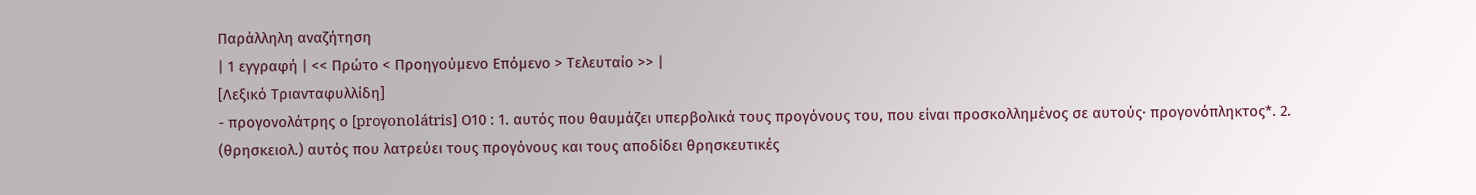Παράλληλη αναζήτηση
| 1 εγγραφή | << Πρώτο < Προηγούμενο Επόμενο > Τελευταίο >> |
[Λεξικό Τριανταφυλλίδη]
- προγονολάτρης ο [proγonolátris] Ο10 : 1. αυτός που θαυμάζει υπερβολικά τους προγόνους του, που είναι προσκολλημένος σε αυτούς· προγονόπληκτος*. 2. (θρησκειολ.) αυτός που λατρεύει τους προγόνους και τους αποδίδει θρησκευτικές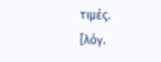τιμές.
[λόγ.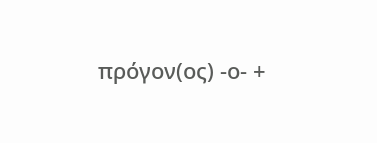πρόγον(ος) -ο- +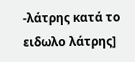-λάτρης κατά το ειδωλο λάτρης]